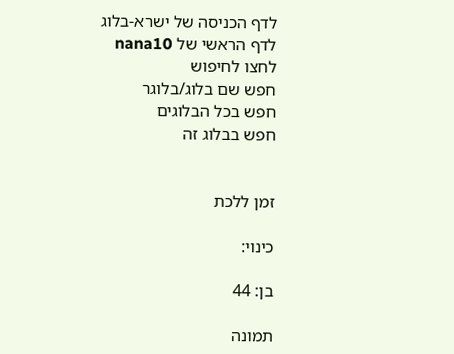לדף הכניסה של ישרא-בלוג
לדף הראשי של nana10
לחצו לחיפוש
חפש שם בלוג/בלוגר
חפש בכל הבלוגים
חפש בבלוג זה


זמן ללכת

כינוי:

בן: 44

תמונה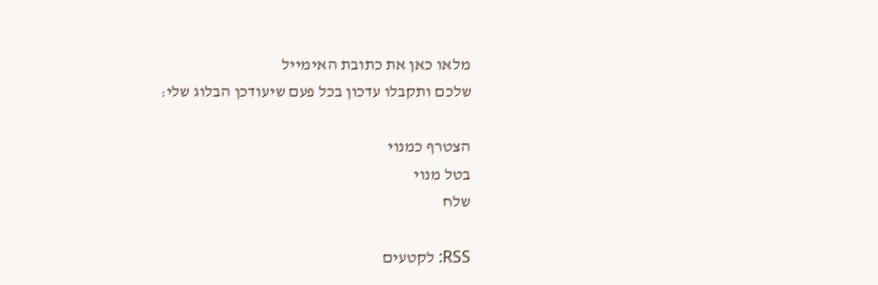מלאו כאן את כתובת האימייל
שלכם ותקבלו עדכון בכל פעם שיעודכן הבלוג שלי:

הצטרף כמנוי
בטל מנוי
שלח

RSS: לקטעים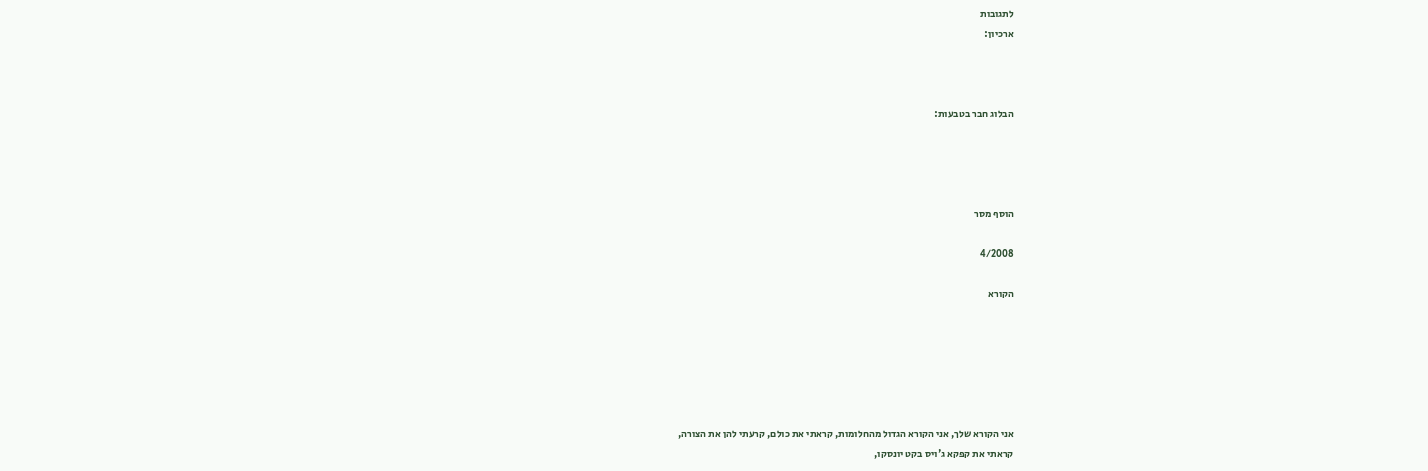לתגובות
ארכיון:



הבלוג חבר בטבעות:




הוסף מסר

4/2008

הקורא






אני הקורא שלך, אני הקורא הגדול מהחלומות, קראתי את כולם, קרעתי להן את הצורה,
קראתי את קפקא ג'ויס בקט יונסקו,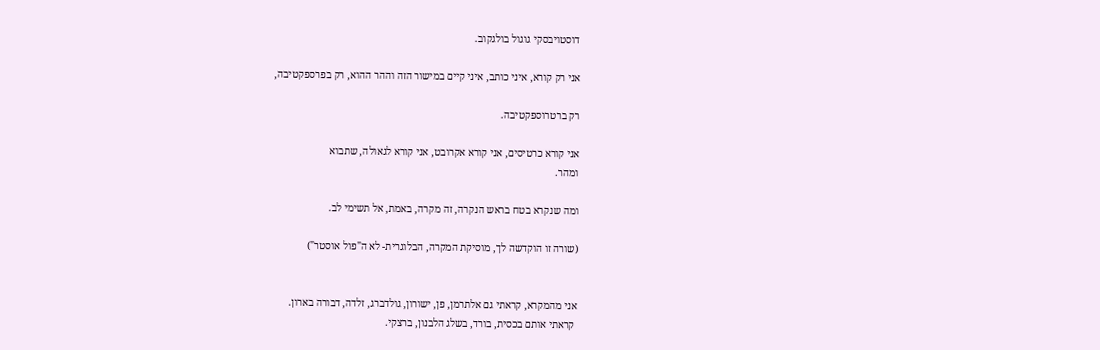דוסטויבסקי גוגול בולגקוב.

אני רק קורא, איני כותב, איני קיים במישור הזה וההר ההוא, רק בפרספקטיבה,

רק ברטרוספקטיבה.

אני קורא כרטיסים, אני קורא אקרובט, אני קורא לגאולה, שתבוא
ומהר.

ומה שנקרא בטח בראש הנקרה, זה מקרה, באמת, אל תשימי לב.

(שורה זו הוקדשה לך, מוסיקת המקרה, הבלוגרית- לא ה"פול אוסטר")


אני מהמקרא, קראתי גם אלתרמן, פן, ישורון, גולדברג, זלדה, דבורה בארון.
 קראתי אותם בכסית, בורד, בשלג הלבנון, ברצקי.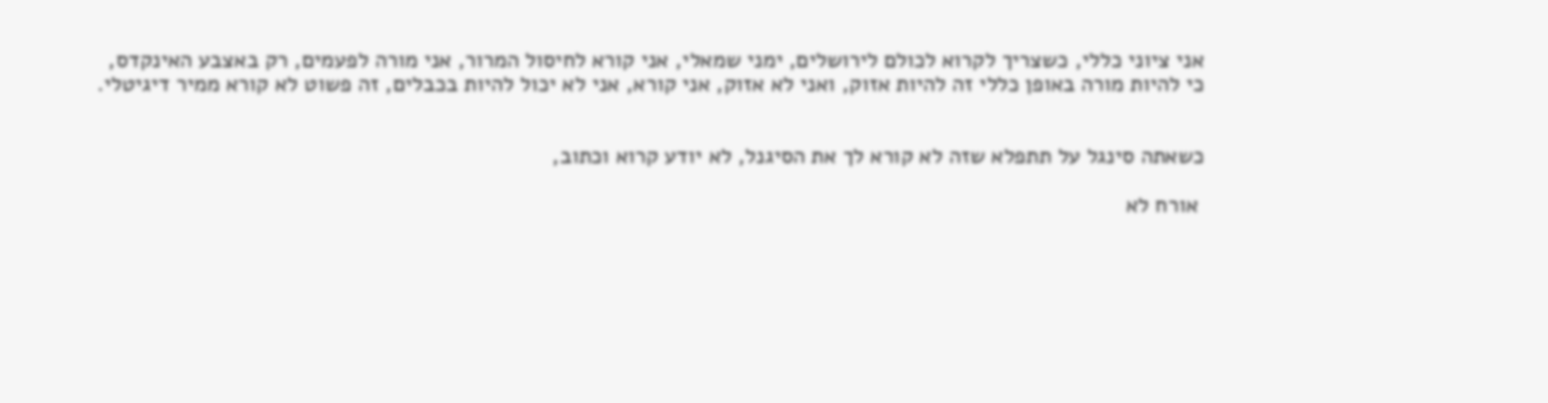אני ציוני כללי, כשצריך לקרוא לכולם לירושלים, ימני שמאלי, אני קורא לחיסול המרור, אני מורה לפעמים, רק באצבע האינקדס,
כי להיות מורה באופן כללי זה להיות אזוק, ואני לא אזוק, אני קורא, אני לא יכול להיות בכבלים, זה פשוט לא קורא ממיר דיגיטלי.


כשאתה סינגל על תתפלא שזה לא קורא לך את הסיגנל, לא יודע קרוא וכתוב,

 אורח לא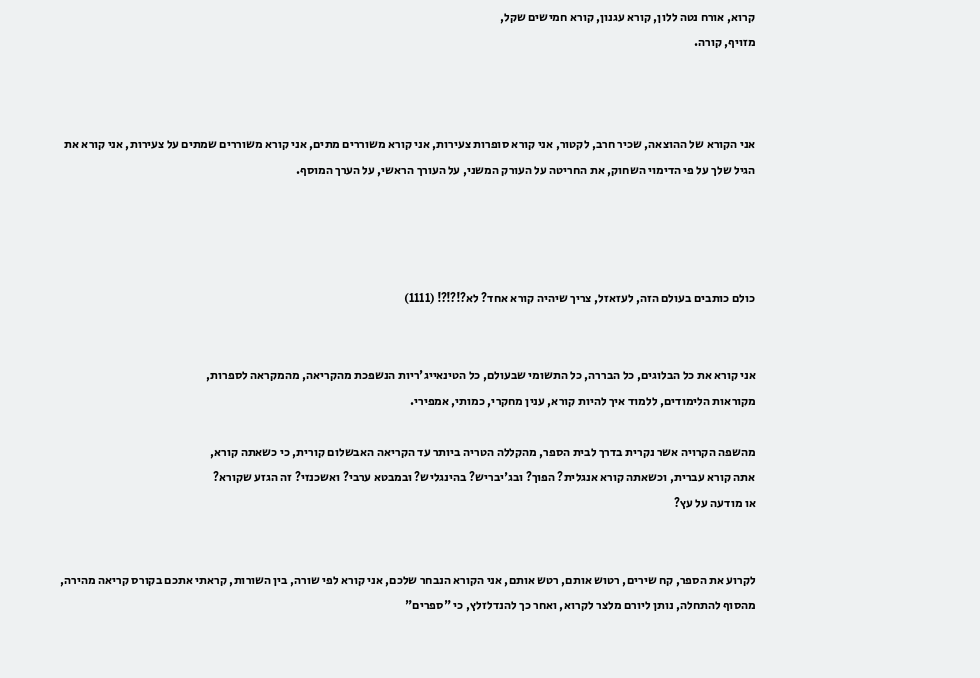קרוא, אורח נטה ללון, קורא עגנון, קורא חמישים שקל,
מזויף, קורה.



אני הקורא של ההוצאה, שכיר חרב, לקטור, אני קורא סופרות צעירות, אני קורא משוררים מתים, אני קורא משוררים שמתים על צעירות, אני קורא את הגיל שלך על פי הדימוי השחוק, את החריטה על העורק המשני, על העורך הראשי, על הערך המוסף.




כולם כותבים בעולם הזה, לעזאזל, צריך שיהיה קורא אחד? לא?!?!?! (1111)


אני קורא את כל הבלוגים, כל הבררה, כל התשומי שבעולם, כל הטינאייג'ריות הנשפכת מהקריאה, מהמקראה לספרות,
מקוראות הלימודים, ללמוד איך להיות קורא, ענין מחקרי, כמותי, אמפירי.

מהשפה הקרויה אשר נקרית בדרך לבית הספר, מהקללה הטריה ביותר עד הקריאה האבשלום קורית, כי כשאתה קורא,
אתה קורא עברית, וכשאתה קורא אנגלית? הפוך? ובג'יבריש? בהינגליש? ובמבטא ערבי? ואשכנזי? זה הגזע שקורא?
או מודעה על עץ?


לקרוע את הספר, קח שירים, רטוש אותם, רטש אותם, אני הקורא הנבחר שלכם, אני קורא לפי שורה, בין השורות, קראתי אתכם בקורס קריאה מהירה, מהסוף להתחלה, נותן ליורם מלצר לקרוא, ואחר כך להנדלזלץ, כי "ספרים"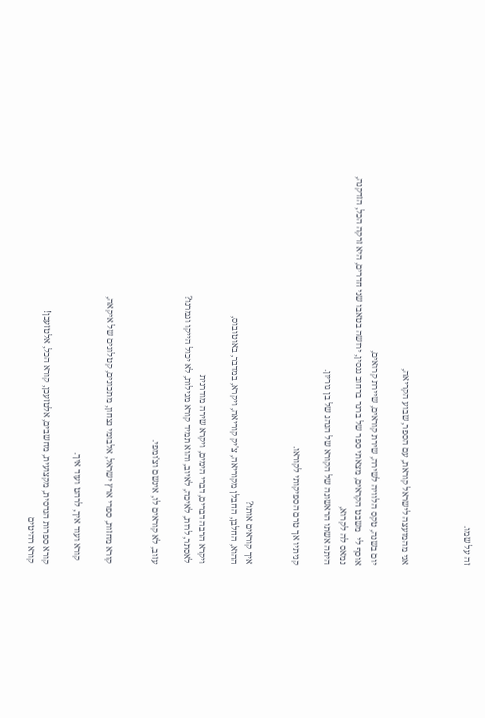זה על שמו.



אני מהמועצה לישראל קוראת, עם הספר, שבוע הקריאה,

יום בשנה, טקס הלוויה לשירה, שירת קוראים, שיירת קרואים,
אוסף לי  משבט הקראים, מצאתי ספר של ברנר ברחוב גנסין, ירושה בטאבו שני חדרים, היא זרקה הכל, הזדקנה, נמאס לה לקרוא,
היתה אשתו הראשונה של הקורא של הנהג של בן גוריון.

קניתיו אך טרם הספיקותי לקוראו.


איך קוראים אותו?
ההוא, החלבן, החבלן מקוריאה, צ'יק קוריאה, ויקרא, במדבר, באוטובוס,

ויקרא הרבה דברים, דברי הימים, ויקרא שירה מודרנית
לאסתר, לרות, לאיכה, לאיוב, והוא תמיד קורא מגילות, לא יכול הייקו וגמרנו?

עזוב, לא קוראים לו, אינשם וצ'ומפי.


קורא מחזות, ספרי ארץ ישראל, אלבומי נצחון, מתכונים, קטלוגים של איקאה,

 קורא ועוד איך, לרהט ועוד איך.

קורא ספרות הנדסית, מקצועית, מחשבים, אלטזעכן, קורא הכל, אלטזעכן!
קורא רהיטים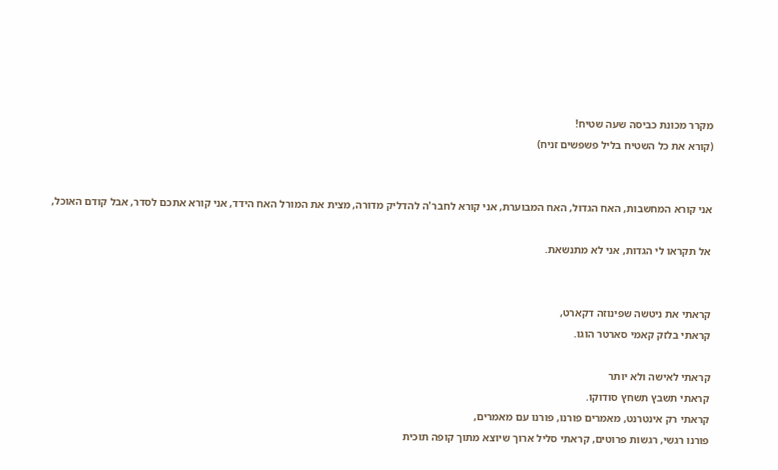מקרר מכונת כביסה שעה שטיח!
(קורא את כל השטיח בליל פשפשים זניח)


אני קורא המחשבות, האח הגדול, האח המבוערת, אני קורא לחבר'ה להדליק מדורה, מצית את המורל האח הידד, אני קורא אתכם לסדר, אבל קודם האוכל,

אל תקראו לי הגדות, אני לא מתנשאת.


קראתי את ניטשה שפינוזה דקארט,
קראתי בלזק קאמי סארטר הוגו.

קראתי לאישה ולא יותר
קראתי תשבץ תשחץ סודוקו.
קראתי רק אינטרנט, מאמרים פורנו, פורנו עם מאמרים,
פורנו רגשי, רגשות פרוטים, קראתי סליל ארוך שיוצא מתוך קופה תוכית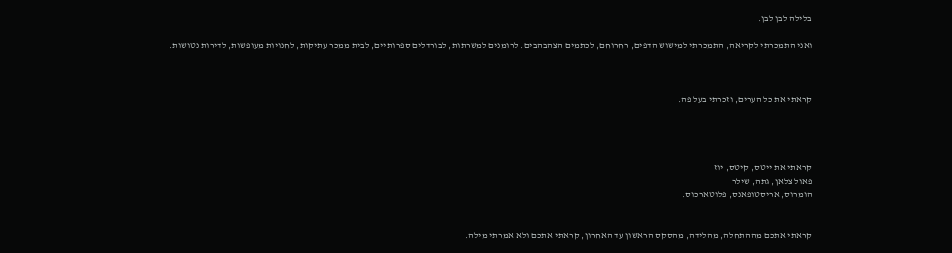בלילה לבן לבן.

ואני התמכרתי לקריאה, התמכרתי למישוש הדפים, רחרוחם, לכתמים הצהבהבים. לרומנים למשרתות, לבורדלים ספרותיים, לבית ממכר עתיקות, לחנויות מעופשות, לדירות נטושות.



קראתי את כל הערים, וזכרתי בעל פה.




קראתי את ייטס, קיטס, יוז
פאול צלאן, גתה, שילר
הומרוס, אריסטופאנס, פלוטארכוס.


קראתי אתכם מההתחלה, מהלידה, מהסקס הראשון עד האחרון, קראתי אתכם ולא אמרתי מילה.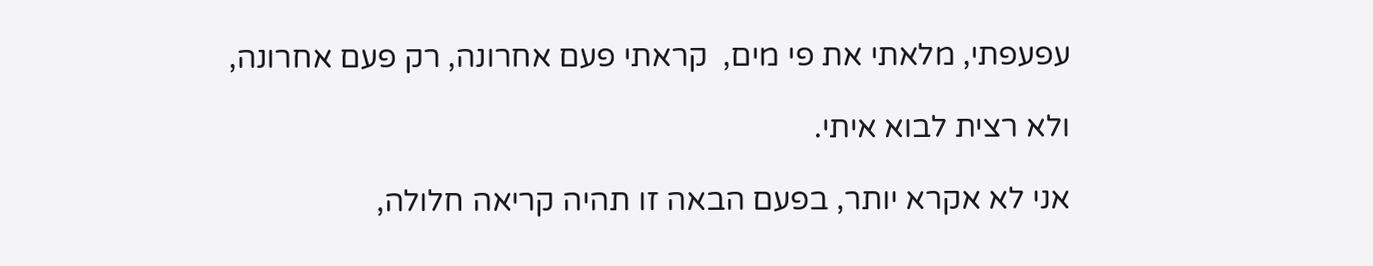עפעפתי, מלאתי את פי מים,  קראתי פעם אחרונה, רק פעם אחרונה,

ולא רצית לבוא איתי.

אני לא אקרא יותר, בפעם הבאה זו תהיה קריאה חלולה,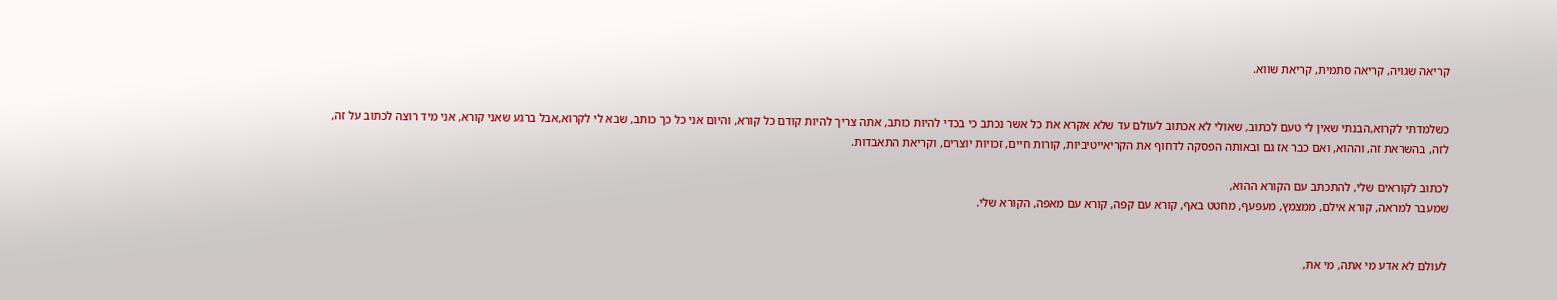קריאה שגויה, קריאה סתמית, קריאת שווא.


כשלמדתי לקרוא,הבנתי שאין לי טעם לכתוב, שאולי לא אכתוב לעולם עד שלא אקרא את כל אשר נכתב כי בכדי להיות כותב, אתה צריך להיות קודם כל קורא, והיום אני כל כך כותב, שבא לי לקרוא,אבל ברגע שאני קורא, אני מיד רוצה לכתוב על זה, לזה, בהשראת זה, וההוא, ואם כבר אז גם ובאותה הפסקה לדחוף את הקריאייטיביות, קורות חיים, זכויות יוצרים, וקריאת התאבדות.

לכתוב לקוראים שלי, להתכתב עם הקורא ההוא,
שמעבר למראה, קורא אילם, ממצמץ, מעפעף, מחטט באף, קורא עם קפה, קורא עם מאפה, הקורא שלי.


לעולם לא אדע מי אתה, מי את,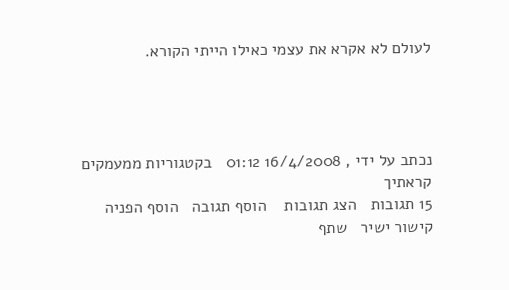לעולם לא אקרא את עצמי כאילו הייתי הקורא.




נכתב על ידי , 16/4/2008 01:12   בקטגוריות ממעמקים קראתיך
15 תגובות   הצג תגובות    הוסף תגובה   הוסף הפניה   קישור ישיר   שתף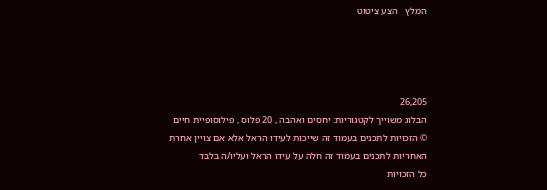המלץ   הצע ציטוט




26,205
הבלוג משוייך לקטגוריות: יחסים ואהבה , 20 פלוס , פילוסופיית חיים
© הזכויות לתכנים בעמוד זה שייכות לעידו הראל אלא אם צויין אחרת
האחריות לתכנים בעמוד זה חלה על עידו הראל ועליו/ה בלבד
כל הזכויות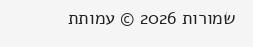שמורות 2026 © עמותת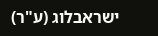ישראבלוג (ע"ר)